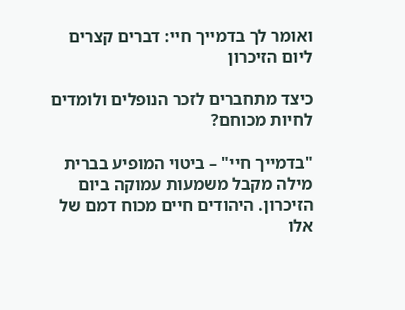ואומר לך בדמייך חיי: דברים קצרים ליום הזיכרון

כיצד מתחברים לזכר הנופלים ולומדים לחיות מכוחם?

"בדמייך חיי" – ביטוי המופיע בברית מילה מקבל משמעות עמוקה ביום הזיכרון. היהודים חיים מכוח דמם של אלו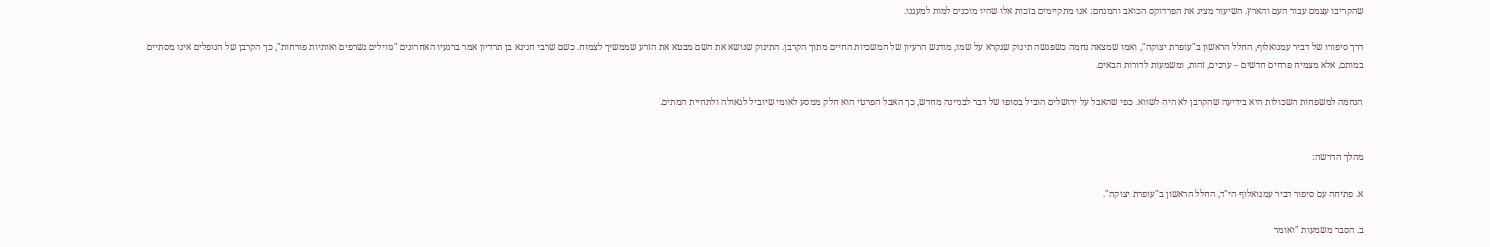שהקריבו עצמם עבור העם והארץ. השיעור מציג את הפרדוקס הכואב והמנחם: אנו מתקיימים בזכות אלו שהיו מוכנים למות למעננו.

דרך סיפורו של דביר עמנואלוף, החלל הראשון ב"עופרת יצוקה", ואמו שמצאה נחמה כשפגשה תינוק שנקרא על שמו, מודגש הרעיון של המשכיות החיים מתוך הקרבן. התינוק שנושא את השם מבטא את הזרע שממשיך לצמוח. כשם שרבי חנינא בן תרדיון אמר ברגעיו האחרונים "גווילים נשרפים ואותיות פורחות", כך הקרבן של הנופלים אינו מסתיים במותם, אלא מצמיח פרחים חדשים – ערכים, זהות, ומשמעות לדורות הבאים.

הנחמה למשפחות השכולות היא בידיעה שהקרבן לא היה לשווא. כפי שהאבל על ירושלים הוביל בסופו של דבר לבניינה מחדש, כך האבל הפרטי הוא חלק ממסע לאומי שיוביל לגאולה ולתחיית המתים.


מהלך הדרשה:

א. פתיחה עם סיפור דביר עמנואלוף הי"ד, החלל הראשון ב"עופרת יצוקה".

ב. הסבר משמעות "ואומר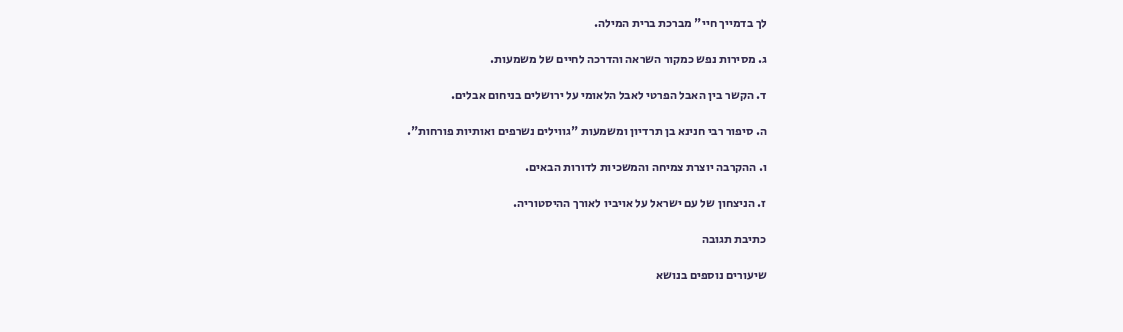לך בדמייך חיי" מברכת ברית המילה.

ג. מסירות נפש כמקור השראה והדרכה לחיים של משמעות.

ד. הקשר בין האבל הפרטי לאבל הלאומי על ירושלים בניחום אבלים.

ה. סיפור רבי חנינא בן תרדיון ומשמעות "גווילים נשרפים ואותיות פורחות".

ו. ההקרבה יוצרת צמיחה והמשכיות לדורות הבאים.

ז. הניצחון של עם ישראל על אויביו לאורך ההיסטוריה.

כתיבת תגובה

שיעורים נוספים בנושא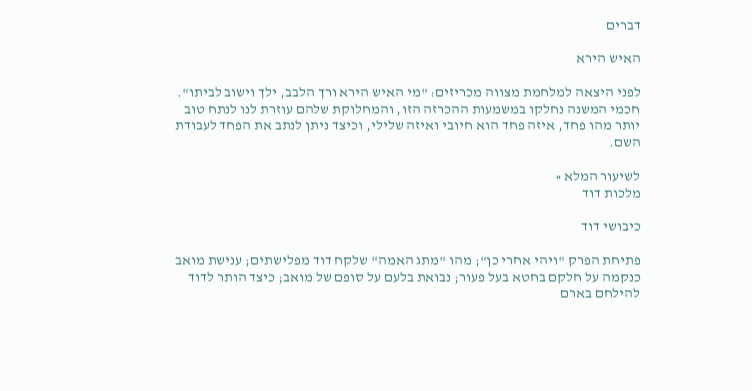דברים

האיש הירא

לפני היצאה למלחמת מצווה מכריזים: "מי האיש הירא ורך הלבב, ילך וישוב לביתו". חכמי המשנה נחלקו במשמעות ההכרזה הזו, והמחלוקת שלהם עוזרת לנו לנתח טוב יותר מהו פחד, איזה פחד הוא חיובי ואיזה שלילי, וכיצד ניתן לנתב את הפחד לעבודת השם.

לשיעור המלא »
מלכות דוד

כיבושי דוד

פתיחת הפרק "ויהי אחרי כן"; מהו "מתג האמה" שלקח דוד מפלישתים; ענישת מואב כנקמה על חלקם בחטא בעל פעור; נבואת בלעם על סופם של מואב; כיצד הותר לדוד להילחם בארם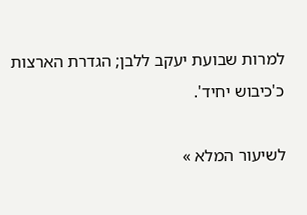למרות שבועת יעקב ללבן; הגדרת הארצות כ'כיבוש יחיד'.

לשיעור המלא »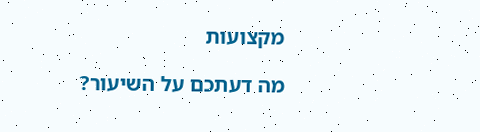מקצועות

מה דעתכם על השיעור?